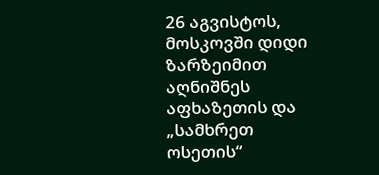26 აგვისტოს, მოსკოვში დიდი ზარზეიმით აღნიშნეს აფხაზეთის და „სამხრეთ ოსეთის“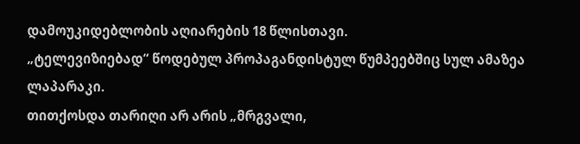დამოუკიდებლობის აღიარების 18 წლისთავი.
„ტელევიზიებად“ წოდებულ პროპაგანდისტულ წუმპეებშიც სულ ამაზეა ლაპარაკი.
თითქოსდა თარიღი არ არის „მრგვალი,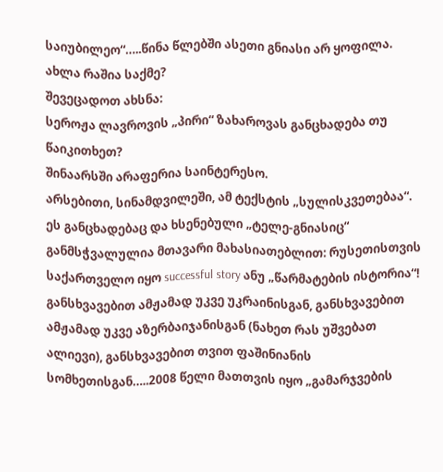საიუბილეო“…..წინა წლებში ასეთი გნიასი არ ყოფილა.
ახლა რაშია საქმე?
შევეცადოთ ახსნა:
სეროჟა ლავროვის „პირი“ ზახაროვას განცხადება თუ წაიკითხეთ?
შინაარსში არაფერია საინტერესო.
არსებითი, სინამდვილეში, ამ ტექსტის „სულისკვეთებაა“.
ეს განცხადებაც და ხსენებული „ტელე-გნიასიც“ განმსჭვალულია მთავარი მახასიათებლით: რუსეთისთვის საქართველო იყო successful story ანუ „წარმატების ისტორია“!
განსხვავებით ამჟამად უკვე უკრაინისგან, განსხვავებით ამჟამად უკვე აზერბაიჯანისგან (ნახეთ რას უშვებათ ალიევი), განსხვავებით თვით ფაშინიანის სომხეთისგან…..2008 წელი მათთვის იყო „გამარჯვების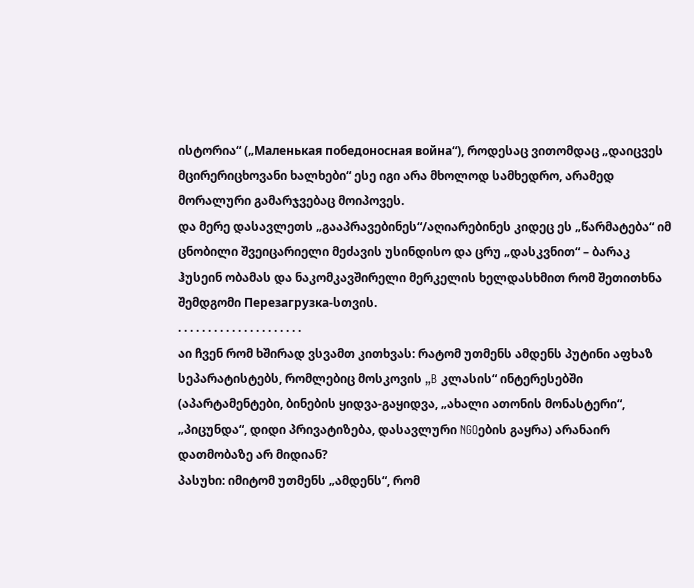ისტორია“ („Маленькая победоносная война“), როდესაც ვითომდაც „დაიცვეს მცირერიცხოვანი ხალხები“ ესე იგი არა მხოლოდ სამხედრო, არამედ მორალური გამარჯვებაც მოიპოვეს.
და მერე დასავლეთს „გააპრავებინეს“/აღიარებინეს კიდეც ეს „წარმატება“ იმ ცნობილი შვეიცარიელი მეძავის უსინდისო და ცრუ „დასკვნით“ – ბარაკ ჰუსეინ ობამას და ნაკომკავშირელი მერკელის ხელდასხმით რომ შეთითხნა შემდგომი Перезагрузка-სთვის.
. . . . . . . . . . . . . . . . . . . . .
აი ჩვენ რომ ხშირად ვსვამთ კითხვას: რატომ უთმენს ამდენს პუტინი აფხაზ სეპარატისტებს, რომლებიც მოსკოვის „B კლასის“ ინტერესებში (აპარტამენტები, ბინების ყიდვა-გაყიდვა, „ახალი ათონის მონასტერი“, „პიცუნდა“, დიდი პრივატიზება, დასავლური NGOების გაყრა) არანაირ დათმობაზე არ მიდიან?
პასუხი: იმიტომ უთმენს „ამდენს“, რომ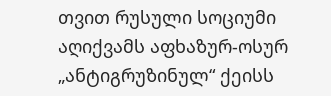თვით რუსული სოციუმი აღიქვამს აფხაზურ-ოსურ „ანტიგრუზინულ“ ქეისს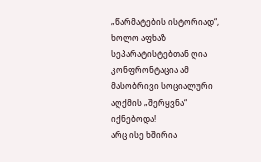„წარმატების ისტორიად“, ხოლო აფხაზ სეპარატისტებთან ღია კონფრონტაცია ამ მასობრივი სოციალური აღქმის „შერყვნა“ იქნებოდა!
არც ისე ხშირია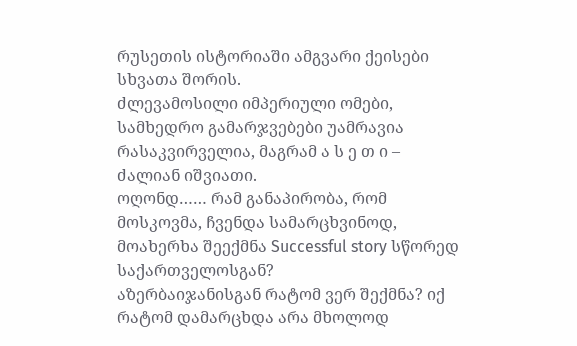რუსეთის ისტორიაში ამგვარი ქეისები სხვათა შორის.
ძლევამოსილი იმპერიული ომები, სამხედრო გამარჯვებები უამრავია რასაკვირველია, მაგრამ ა ს ე თ ი – ძალიან იშვიათი.
ოღონდ…… რამ განაპირობა, რომ მოსკოვმა, ჩვენდა სამარცხვინოდ, მოახერხა შეექმნა Successful story სწორედ საქართველოსგან?
აზერბაიჯანისგან რატომ ვერ შექმნა? იქ რატომ დამარცხდა არა მხოლოდ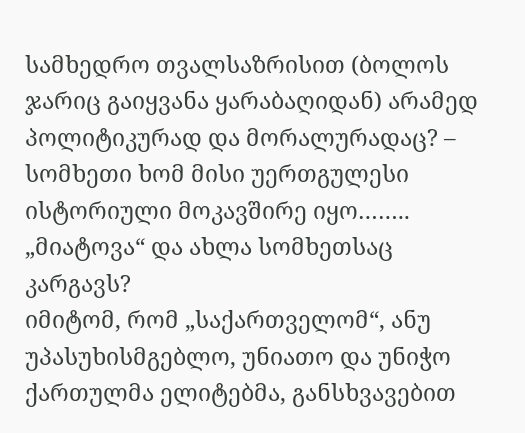სამხედრო თვალსაზრისით (ბოლოს ჯარიც გაიყვანა ყარაბაღიდან) არამედ პოლიტიკურად და მორალურადაც? – სომხეთი ხომ მისი უერთგულესი ისტორიული მოკავშირე იყო…….. „მიატოვა“ და ახლა სომხეთსაც კარგავს?
იმიტომ, რომ „საქართველომ“, ანუ უპასუხისმგებლო, უნიათო და უნიჭო ქართულმა ელიტებმა, განსხვავებით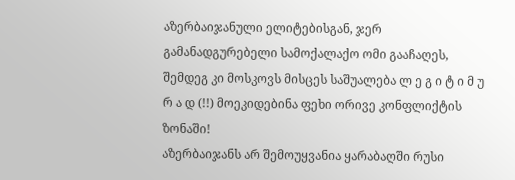აზერბაიჯანული ელიტებისგან, ჯერ გამანადგურებელი სამოქალაქო ომი გააჩაღეს, შემდეგ კი მოსკოვს მისცეს საშუალება ლ ე გ ი ტ ი მ უ რ ა დ (!!) მოეკიდებინა ფეხი ორივე კონფლიქტის ზონაში!
აზერბაიჯანს არ შემოუყვანია ყარაბაღში რუსი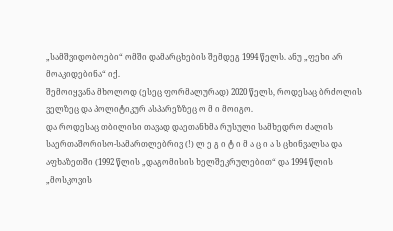„სამშვიდობოები“ ომში დამარცხების შემდეგ 1994 წელს. ანუ „ფეხი არ მოაკიდებინა“ იქ.
შემოიყვანა მხოლოდ (ესეც ფორმალურად) 2020 წელს, როდესაც ბრძოლის ველზეც და პოლიტიკურ ასპარეზზეც ო მ ი მოიგო.
და როდესაც თბილისი თავად დაეთანხმა რუსული სამხედრო ძალის საერთაშორისო-სამართლებრივ (!) ლ ე გ ი ტ ი მ ა ც ი ა ს ცხინვალსა და აფხაზეთში (1992 წლის „დაგომისის ხელშეკრულებით“ და 1994 წლის „მოსკოვის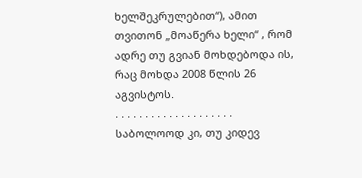ხელშეკრულებით“), ამით თვითონ „მოაწერა ხელი“ , რომ ადრე თუ გვიან მოხდებოდა ის, რაც მოხდა 2008 წლის 26 აგვისტოს.
. . . . . . . . . . . . . . . . . . . .
საბოლოოდ კი, თუ კიდევ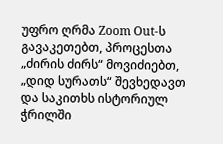უფრო ღრმა Zoom Out-ს გავაკეთებთ, პროცესთა „ძირის ძირს“ მოვიძიებთ, „დიდ სურათს“ შევხედავთ და საკითხს ისტორიულ ჭრილში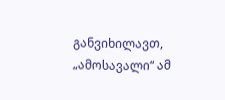განვიხილავთ, „ამოსავალი“ ამ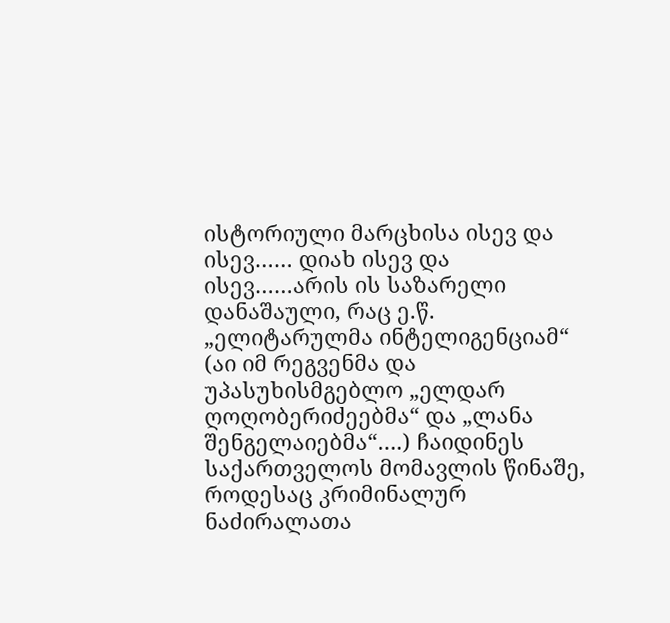ისტორიული მარცხისა ისევ და ისევ…… დიახ ისევ და ისევ……არის ის საზარელი დანაშაული, რაც ე.წ. „ელიტარულმა ინტელიგენციამ“ (აი იმ რეგვენმა და უპასუხისმგებლო „ელდარ ღოღობერიძეებმა“ და „ლანა შენგელაიებმა“….) ჩაიდინეს საქართველოს მომავლის წინაშე, როდესაც კრიმინალურ ნაძირალათა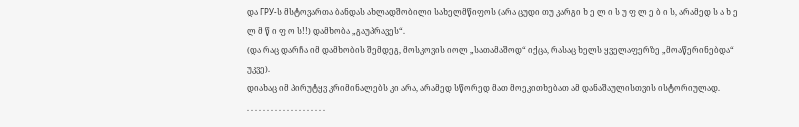და ГРУ-ს მსტოვართა ბანდას ახლადშობილი სახელმწიფოს (არა ცუდი თუ კარგი ხ ე ლ ი ს უ ფ ლ ე ბ ი ს, არამედ ს ა ხ ე ლ მ წ ი ფ ო ს!!) დამხობა „გაუპრავეს“.
(და რაც დარჩა იმ დამხობის შემდეგ, მოსკოვის იოლ „სათამაშოდ“ იქცა, რასაც ხელს ყველაფერზე „მოაწერინებდა“ უკვე).
დიახაც იმ პირუტყვ კრიმინალებს კი არა, არამედ სწორედ მათ მოეკითხებათ ამ დანაშაულისთვის ისტორიულად.
. . . . . . . . . . . . . . . . . . . .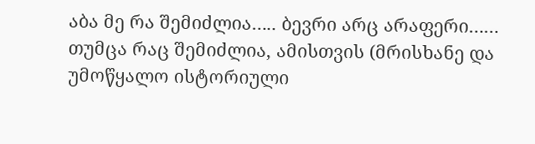აბა მე რა შემიძლია….. ბევრი არც არაფერი…… თუმცა რაც შემიძლია, ამისთვის (მრისხანე და უმოწყალო ისტორიული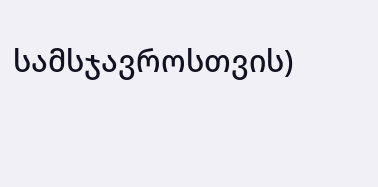სამსჯავროსთვის)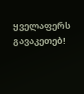ყველაფერს გავაკეთებ!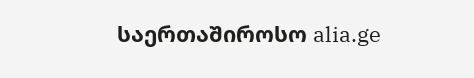საერთაშიროსო alia.ge